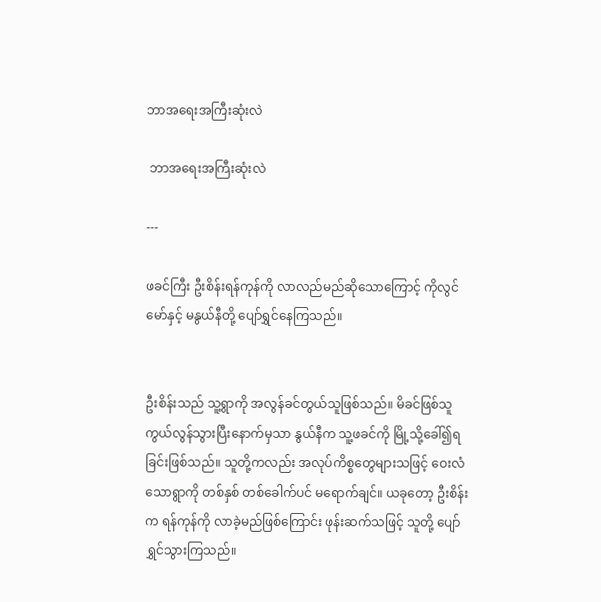ဘာအရေးအကြီးဆုံးလဲ

 ဘာအရေးအကြီးဆုံးလဲ

---

ဖခင်ကြီး ဦးစိန်းရန်ကုန်ကို လာလည်မည်ဆိုသောကြောင့် ကိုလွင်မော်နှင့် မနွယ်နီတို့ ပျော်ရွှင်နေကြသည်။


ဦးစိန်းသည် သူ့ရွာကို အလွန်ခင်တွယ်သူဖြစ်သည်။ မိခင်ဖြစ်သူ ကွယ်လွန်သွားပြီးနောက်မှသာ နွယ်နီက သူ့ဖခင်ကို မြို့သို့ခေါ်၍ရခြင်းဖြစ်သည်။ သူတို့ကလည်း အလုပ်ကိစ္စတွေများသဖြင့် ဝေးလံသောရွာကို တစ်နှစ် တစ်ခေါက်ပင် မရောက်ချင်။ ယခုတော့ ဦးစိန်းက ရန်ကုန်ကို လာခဲ့မည်ဖြစ်ကြောင်း ဖုန်းဆက်သဖြင့် သူတို့ ပျော်ရွှင်သွားကြသည်။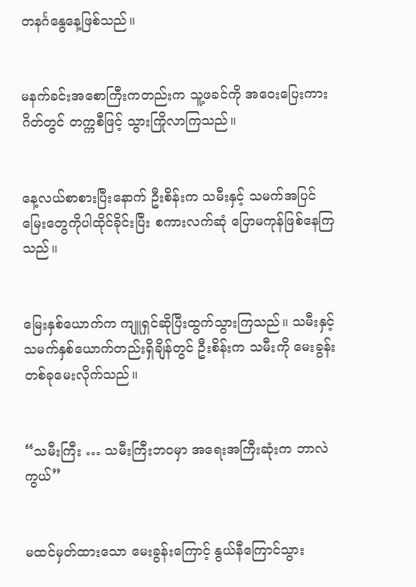တနင်္ဂနွေနေ့ဖြစ်သည်။


မနက်ခင်းအစောကြီးကတည်းက သူ့ဖခင်ကို အဝေးပြေးကားဂိတ်တွင် တက္ကစီဖြင့် သွားကြိုလာကြသည်။


နေ့လယ်စာစားပြီးနောက် ဦးစိန်းက သမီးနှင့် သမက်အပြင် မြေးတွေကိုပါထိုင်ခိုင်းပြီး စကားလက်ဆုံ ပြောမကုန်ဖြစ်နေကြသည်။


မြေးနှစ်ယောက်က ကျူရှင်ဆိုပြီးထွက်သွားကြသည်။ သမီးနှင့်သမက်နှစ်ယောက်တည်းရှိချိန်တွင် ဦးစိန်းက သမီးကို မေးခွန်းတစ်ခုမေးလိုက်သည်။


“သမီးကြီး … သမီးကြီးဘဝမှာ အရေးအကြီးဆုံးက ဘာလဲကွယ်”


မထင်မှတ်ထားသော မေးခွန်းကြောင့် နွယ်နီကြောင်သွား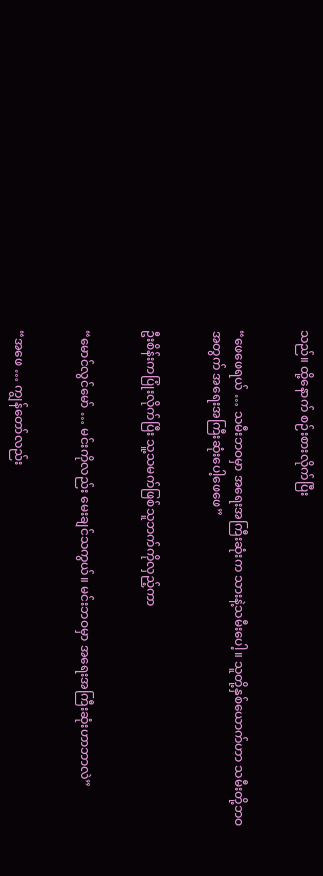သည်။ ထို့နောက် စဉ်းစားလိုက်ပြီး


“ဖေဖေရယ် … သမီးဘဝမှာ အရေးအကြီးဆုံးက သားနဲ့သမီးပေါ့။ သူတို့နှစ်ယောက်ဟာ သမီးတို့ဘဝအတွက် အရေးအကြီးဆုံးပေါ့ဖေဖေ”


ဦးစိန်းကပြုံးလိုက်ပြီး သူ့သမက်ဖြစ်သူဘက်ကိုလှည့်ကာ


“မောင်လွင်မော် … မင်းကိုလည်း မေးချင်သကွယ်။ မင်းဘဝမှာ အရေးအကြီးဆုံးဟာဘာလဲ”


“အဖေ … ကျွန်တော်လည်း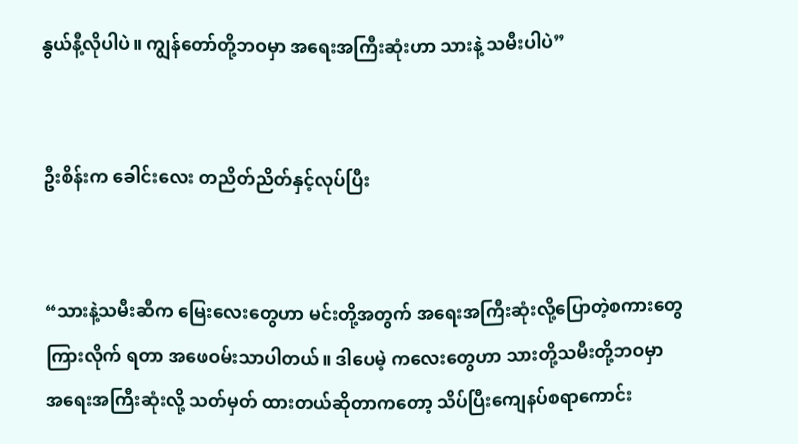နွယ်နီ့လိုပါပဲ။ ကျွန်တော်တို့ဘဝမှာ အရေးအကြီးဆုံးဟာ သားနဲ့ သမီးပါပဲ”


ဦးစိန်းက ခေါင်းလေး တညိတ်ညိတ်နှင့်လုပ်ပြီး


“သားနဲ့သမီးဆီက မြေးလေးတွေဟာ မင်းတို့အတွက် အရေးအကြီးဆုံးလို့ပြောတဲ့စကားတွေ ကြားလိုက် ရတာ အဖေဝမ်းသာပါတယ်။ ဒါပေမဲ့ ကလေးတွေဟာ သားတို့သမီးတို့ဘဝမှာ အရေးအကြီးဆုံးလို့ သတ်မှတ် ထားတယ်ဆိုတာကတော့ သိပ်ပြီးကျေနပ်စရာကောင်း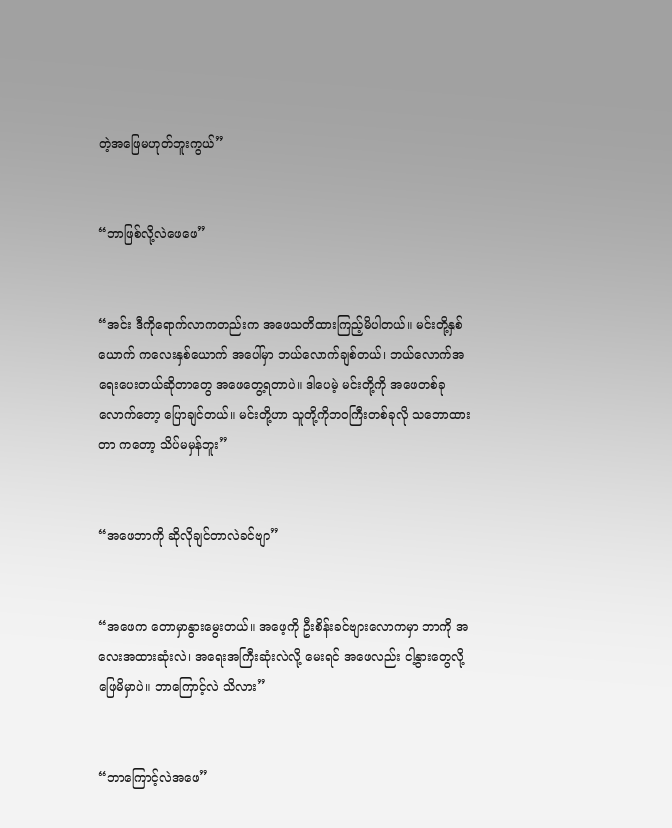တဲ့အဖြေမဟုတ်ဘူးကွယ်”


“ဘာဖြစ်လို့လဲဖေဖေ”


“အင်း ဒီကိုရောက်လာကတည်းက အဖေသတိထားကြည့်မိပါတယ်။ မင်းတို့နှစ်ယောက် ကလေးနှစ်ယောက် အပေါ်မှာ ဘယ်လောက်ချစ်တယ်၊ ဘယ်လောက်အရေးပေးတယ်ဆိုတာတွေ အဖေတွေ့ရတာပဲ။ ဒါပေမဲ့ မင်းတို့ကို အဖေတစ်ခုလောက်တော့ ပြောချင်တယ်။ မင်းတို့ဟာ သူတို့ကိုဘဝကြီးတစ်ခုလို သဘောထားတာ ကတော့ သိပ်မမှန်ဘူး”


“အဖေဘာကို ဆိုလိုချင်တာလဲခင်ဗျာ”


“အဖေက တောမှာနွားမွေးတယ်။ အဖေ့ကို ဦးစိန်းခင်ဗျားလောကမှာ ဘာကို အလေးအထားဆုံးလဲ၊ အရေးအကြီးဆုံးလဲလို့ မေးရင် အဖေလည်း ငါ့နွားတွေလို့ ဖြေမိမှာပဲ။ ဘာကြောင့်လဲ သိလား”


“ဘာကြောင့်လဲအဖေ”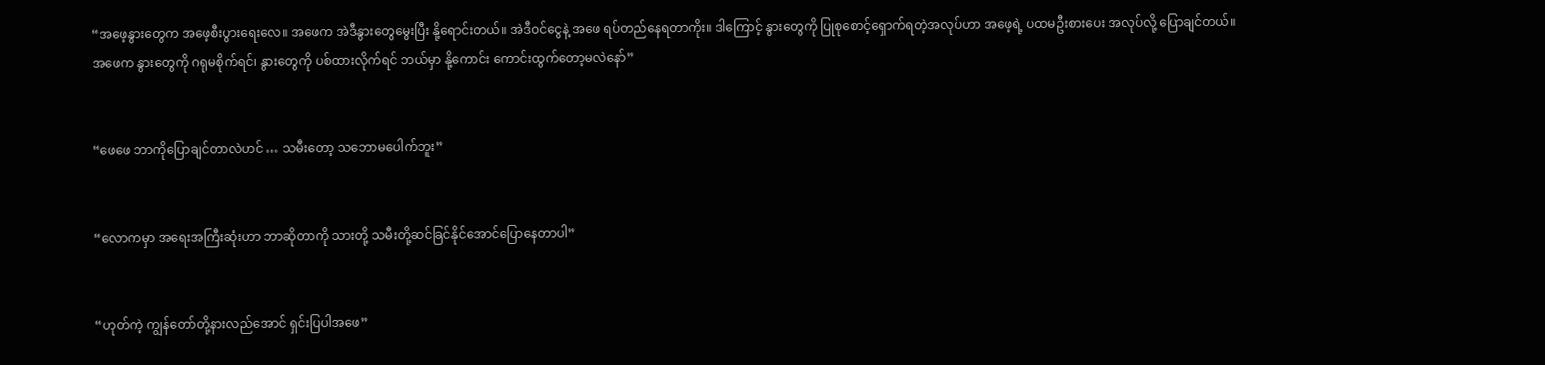“အဖေ့နွားတွေက အဖေ့စီးပွားရေးလေ။ အဖေက အဲဒီနွားတွေမွေးပြီး နို့ရောင်းတယ်။ အဲဒီဝင်ငွေနဲ့ အဖေ ရပ်တည်နေရတာကိုး။ ဒါကြောင့် နွားတွေကို ပြုစုစောင့်ရှောက်ရတဲ့အလုပ်ဟာ အဖေ့ရဲ့ ပထမဦးစားပေး အလုပ်လို့ ပြောချင်တယ်။ အဖေက နွားတွေကို ဂရုမစိုက်ရင်၊ နွားတွေကို ပစ်ထားလိုက်ရင် ဘယ်မှာ နို့ကောင်း ကောင်းထွက်တော့မလဲနော်”


“ဖေဖေ ဘာကိုပြောချင်တာလဲဟင် … သမီးတော့ သဘောမပေါက်ဘူး”


“လောကမှာ အရေးအကြီးဆုံးဟာ ဘာဆိုတာကို သားတို့ သမီးတို့ဆင်ခြင်နိုင်အောင်ပြောနေတာပါ”


“ဟုတ်ကဲ့ ကျွန်တော်တို့နားလည်အောင် ရှင်းပြပါအဖေ”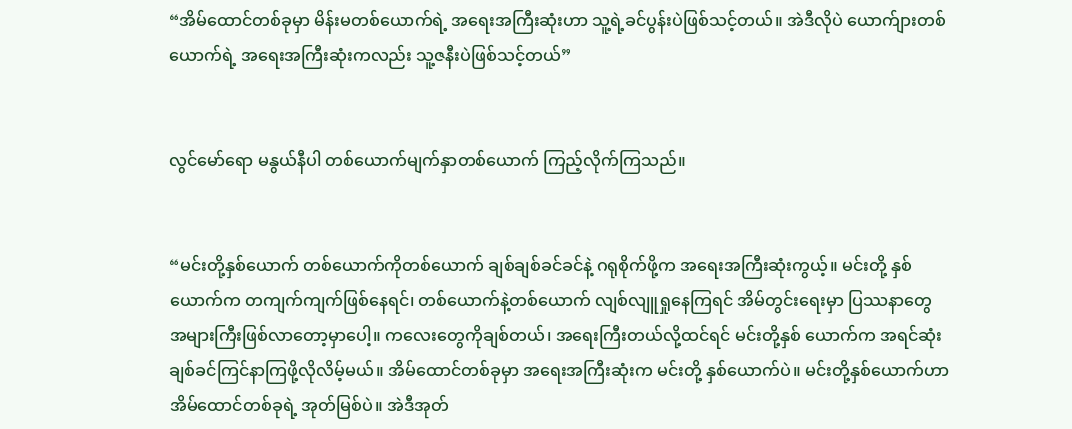“အိမ်ထောင်တစ်ခုမှာ မိန်းမတစ်ယောက်ရဲ့ အရေးအကြီးဆုံးဟာ သူ့ရဲ့ခင်ပွန်းပဲဖြစ်သင့်တယ်။ အဲဒီလိုပဲ ယောက်ျားတစ်ယောက်ရဲ့ အရေးအကြီးဆုံးကလည်း သူ့ဇနီးပဲဖြစ်သင့်တယ်”


လွင်မော်ရော မနွယ်နီပါ တစ်ယောက်မျက်နှာတစ်ယောက် ကြည့်လိုက်ကြသည်။


“မင်းတို့နှစ်ယောက် တစ်ယောက်ကိုတစ်ယောက် ချစ်ချစ်ခင်ခင်နဲ့ ဂရုစိုက်ဖို့က အရေးအကြီးဆုံးကွယ့်။ မင်းတို့ နှစ်ယောက်က တကျက်ကျက်ဖြစ်နေရင်၊ တစ်ယောက်နဲ့တစ်ယောက် လျစ်လျူရှုနေကြရင် အိမ်တွင်းရေးမှာ ပြဿနာတွေ အများကြီးဖြစ်လာတော့မှာပေါ့။ ကလေးတွေကိုချစ်တယ်၊ အရေးကြီးတယ်လို့ထင်ရင် မင်းတို့နှစ် ယောက်က အရင်ဆုံးချစ်ခင်ကြင်နာကြဖို့လိုလိမ့်မယ်။ အိမ်ထောင်တစ်ခုမှာ အရေးအကြီးဆုံးက မင်းတို့ နှစ်ယောက်ပဲ။ မင်းတို့နှစ်ယောက်ဟာ အိမ်ထောင်တစ်ခုရဲ့ အုတ်မြစ်ပဲ။ အဲဒီအုတ်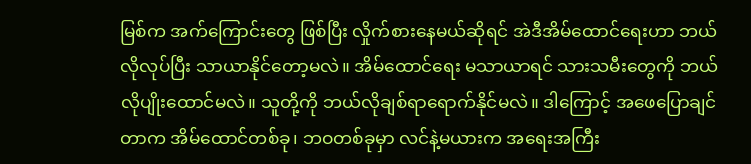မြစ်က အက်ကြောင်းတွေ ဖြစ်ပြီး လှိုက်စားနေမယ်ဆိုရင် အဲဒီအိမ်ထောင်ရေးဟာ ဘယ်လိုလုပ်ပြီး သာယာနိုင်တော့မလဲ။ အိမ်ထောင်ရေး မသာယာရင် သားသမီးတွေကို ဘယ်လိုပျိုးထောင်မလဲ။ သူတို့ကို ဘယ်လိုချစ်ရာရောက်နိုင်မလဲ။ ဒါကြောင့် အဖေပြောချင်တာက အိမ်ထောင်တစ်ခု၊ ဘဝတစ်ခုမှာ လင်နဲ့မယားက အရေးအကြီး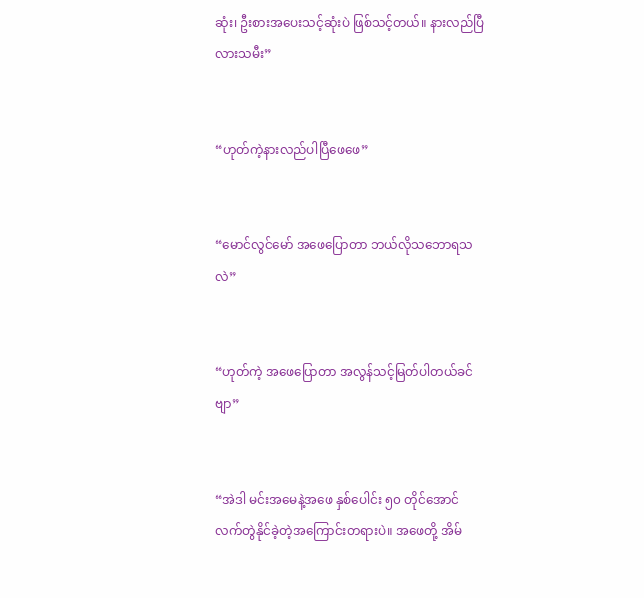ဆုံး၊ ဦးစားအပေးသင့်ဆုံးပဲ ဖြစ်သင့်တယ်။ နားလည်ပြီလားသမီး”


“ဟုတ်ကဲ့နားလည်ပါပြီဖေဖေ”


“မောင်လွင်မော် အဖေပြောတာ ဘယ်လိုသဘောရသလဲ”


“ဟုတ်ကဲ့ အဖေပြောတာ အလွန်သင့်မြတ်ပါတယ်ခင်ဗျာ”


“အဲဒါ မင်းအမေနဲ့အဖေ နှစ်ပေါင်း ၅၀ တိုင်အောင် လက်တွဲနိုင်ခဲ့တဲ့အကြောင်းတရားပဲ။ အဖေတို့ အိမ်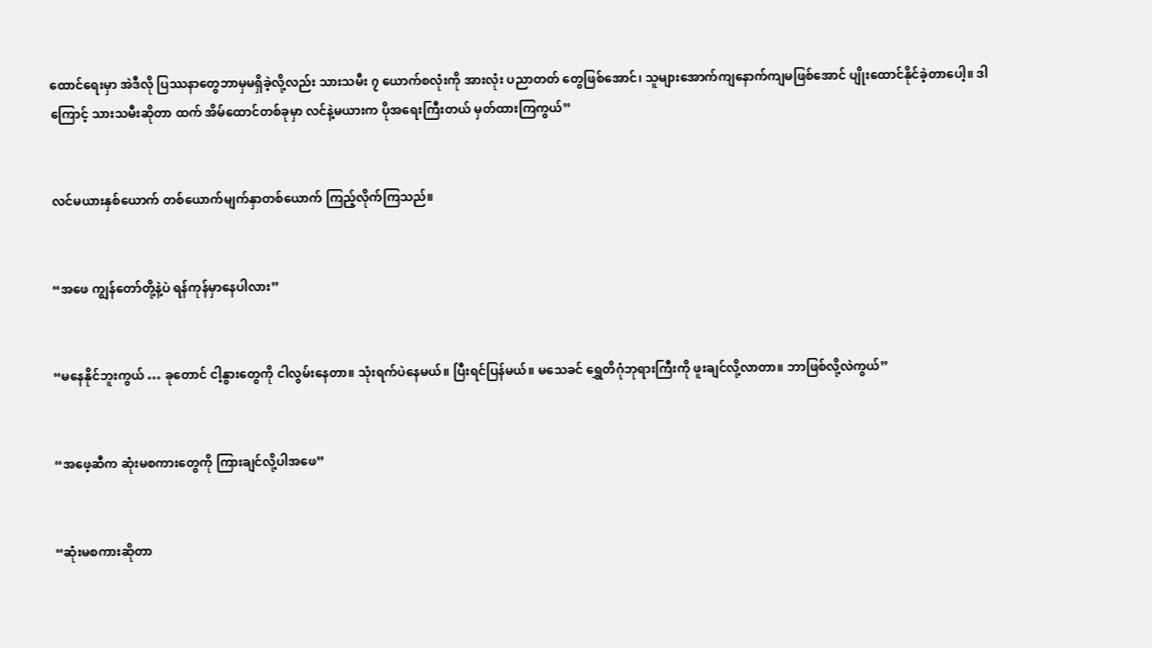ထောင်ရေးမှာ အဲဒီလို ပြဿနာတွေဘာမှမရှိခဲ့လို့လည်း သားသမီး ၇ ယောက်စလုံးကို အားလုံး ပညာတတ် တွေဖြစ်အောင်၊ သူများအောက်ကျနောက်ကျမဖြစ်အောင် ပျိုးထောင်နိုင်ခဲ့တာပေါ့။ ဒါကြောင့် သားသမီးဆိုတာ ထက် အိမ်ထောင်တစ်ခုမှာ လင်နဲ့မယားက ပိုအရေးကြီးတယ် မှတ်ထားကြကွယ်”


လင်မယားနှစ်ယောက် တစ်ယောက်မျက်နှာတစ်ယောက် ကြည့်လိုက်ကြသည်။


“အဖေ ကျွန်တော်တို့နဲ့ပဲ ရန်ကုန်မှာနေပါလား”


“မနေနိုင်ဘူးကွယ် … ခုတောင် ငါ့နွားတွေကို ငါလွမ်းနေတာ။ သုံးရက်ပဲနေမယ်။ ပြီးရင်ပြန်မယ်။ မသေခင် ရွှေတိဂုံဘုရားကြီးကို ဖူးချင်လို့လာတာ။ ဘာဖြစ်လို့လဲကွယ်”


“အဖေ့ဆီက ဆုံးမစကားတွေကို ကြားချင်လို့ပါအဖေ”


“ဆုံးမစကားဆိုတာ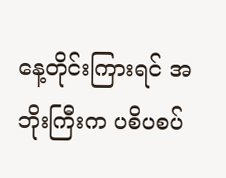နေ့တိုင်းကြားရင် အဘိုးကြီးက ပစိပစပ်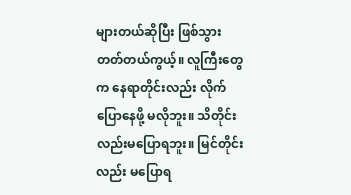များတယ်ဆိုပြီး ဖြစ်သွားတတ်တယ်ကွယ့်။ လူကြီးတွေက နေရာတိုင်းလည်း လိုက်ပြောနေဖို့ မလိုဘူး။ သိတိုင်းလည်းမပြောရဘူး။ မြင်တိုင်းလည်း မပြောရ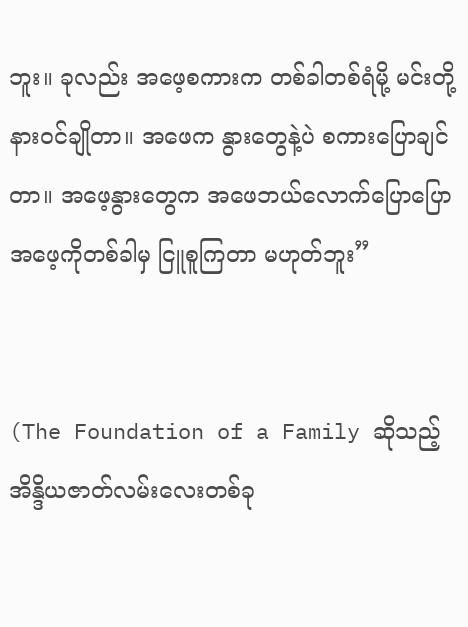ဘူး။ ခုလည်း အဖေ့စကားက တစ်ခါတစ်ရံမို့ မင်းတို့နားဝင်ချိုတာ။ အဖေက နွားတွေနဲ့ပဲ စကားပြောချင်တာ။ အဖေ့နွားတွေက အဖေဘယ်လောက်ပြောပြော အဖေ့ကိုတစ်ခါမှ ငြူစူကြတာ မဟုတ်ဘူး”


(The Foundation of a Family ဆိုသည့် အိန္ဒိယဇာတ်လမ်းလေးတစ်ခု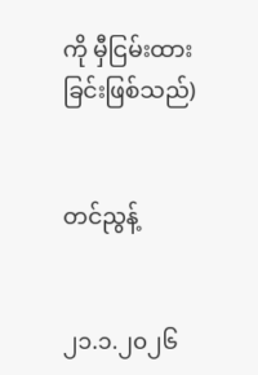ကို မှီငြမ်းထားခြင်းဖြစ်သည်)


တင်ညွန့်


၂၁.၁.၂၀၂၆